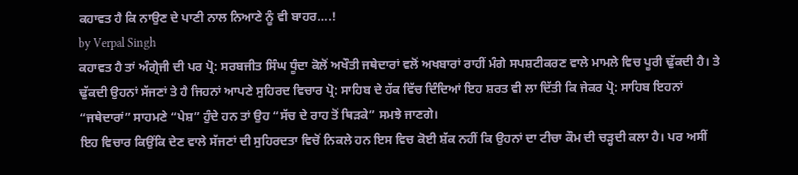ਕਹਾਵਤ ਹੈ ਕਿ ਨਾਉਣ ਦੇ ਪਾਣੀ ਨਾਲ ਨਿਆਣੇ ਨੂੰ ਵੀ ਬਾਹਰ….!
by Verpal Singh
ਕਹਾਵਤ ਹੈ ਤਾਂ ਅੰਗ੍ਰੇਜੀ ਦੀ ਪਰ ਪ੍ਰੋ: ਸਰਬਜੀਤ ਸਿੰਘ ਧੂੰਦਾ ਕੋਲੋਂ ਅਖੌਤੀ ਜਥੇਦਾਰਾਂ ਵਲੋਂ ਅਖਬਾਰਾਂ ਰਾਹੀਂ ਮੰਗੇ ਸਪਸ਼ਟੀਕਰਣ ਵਾਲੇ ਮਾਮਲੇ ਵਿਚ ਪੂਰੀ ਢੁੱਕਦੀ ਹੈ। ਤੇ ਢੁੱਕਦੀ ਉਹਨਾਂ ਸੱਜਣਾਂ ਤੇ ਹੈ ਜਿਹਨਾਂ ਆਪਣੇ ਸੁਹਿਰਦ ਵਿਚਾਰ ਪ੍ਰੋ: ਸਾਹਿਬ ਦੇ ਹੱਕ ਵਿੱਚ ਦਿੰਦਿਆਂ ਇਹ ਸ਼ਰਤ ਵੀ ਲਾ ਦਿੱਤੀ ਕਿ ਜੇਕਰ ਪ੍ਰੋ: ਸਾਹਿਬ ਇਹਨਾਂ “ਜਥੇਦਾਰਾਂ” ਸਾਹਮਣੇ “ਪੇਸ਼” ਹੁੰਦੇ ਹਨ ਤਾਂ ਉਹ “ਸੱਚ ਦੇ ਰਾਹ ਤੋਂ ਥਿੜਕੇ” ਸਮਝੇ ਜਾਣਗੇ।
ਇਹ ਵਿਚਾਰ ਕਿਉਂਕਿ ਦੇਣ ਵਾਲੇ ਸੱਜਣਾਂ ਦੀ ਸੁਹਿਰਦਤਾ ਵਿਚੋਂ ਨਿਕਲੇ ਹਨ ਇਸ ਵਿਚ ਕੋਈ ਸ਼ੱਕ ਨਹੀਂ ਕਿ ਉਹਨਾਂ ਦਾ ਟੀਚਾ ਕੌਮ ਦੀ ਚੜ੍ਹਦੀ ਕਲਾ ਹੈ। ਪਰ ਅਸੀਂ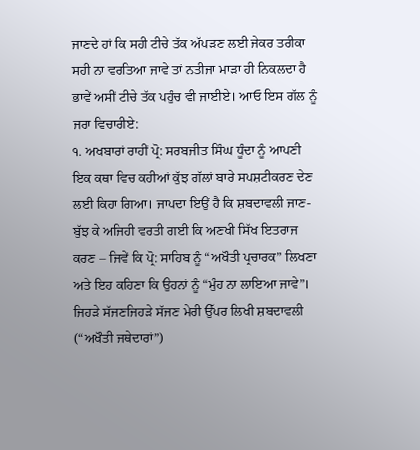ਜਾਣਦੇ ਹਾਂ ਕਿ ਸਹੀ ਟੀਚੇ ਤੱਕ ਅੱਪੜਣ ਲਈ ਜੇਕਰ ਤਰੀਕਾ ਸਹੀ ਨਾ ਵਰਤਿਆ ਜਾਵੇ ਤਾਂ ਨਤੀਜਾ ਮਾੜਾ ਹੀ ਨਿਕਲਦਾ ਹੈ ਭਾਵੇਂ ਅਸੀਂ ਟੀਚੇ ਤੱਕ ਪਹੁੰਚ ਵੀ ਜਾਈਏ। ਆਓ ਇਸ ਗੱਲ ਨੂੰ ਜਰਾ ਵਿਚਾਰੀਏ:
੧. ਅਖਬਾਰਾਂ ਰਾਹੀਂ ਪ੍ਰੋ: ਸਰਬਜੀਤ ਸਿੰਘ ਧੂੰਦਾ ਨੂੰ ਆਪਣੀ ਇਕ ਕਥਾ ਵਿਚ ਕਹੀਆਂ ਕੁੱਝ ਗੱਲਾਂ ਬਾਰੇ ਸਪਸ਼ਟੀਕਰਣ ਦੇਣ ਲਈ ਕਿਹਾ ਗਿਆ। ਜਾਪਦਾ ਇਉਂ ਹੈ ਕਿ ਸ਼ਬਦਾਵਲੀ ਜਾਣ-ਬੁੱਝ ਕੇ ਅਜਿਹੀ ਵਰਤੀ ਗਈ ਕਿ ਅਣਖੀ ਸਿੱਖ ਇਤਰਾਜ ਕਰਣ – ਜਿਵੇਂ ਕਿ ਪ੍ਰੋ: ਸਾਹਿਬ ਨੂੰ “ਅਖੌਤੀ ਪ੍ਰਚਾਰਕ” ਲਿਖਣਾ ਅਤੇ ਇਹ ਕਹਿਣਾ ਕਿ ਉਹਨਾਂ ਨੂੰ “ਮੁੰਹ ਨਾ ਲਾਇਆ ਜਾਵੇ”। ਜਿਹੜੇ ਸੱਜਣਜਿਹੜੇ ਸੱਜਣ ਮੇਰੀ ਉੱਪਰ ਲਿਖੀ ਸ਼ਬਦਾਵਲੀ (“ਅਖੌਤੀ ਜਥੇਦਾਰਾਂ”)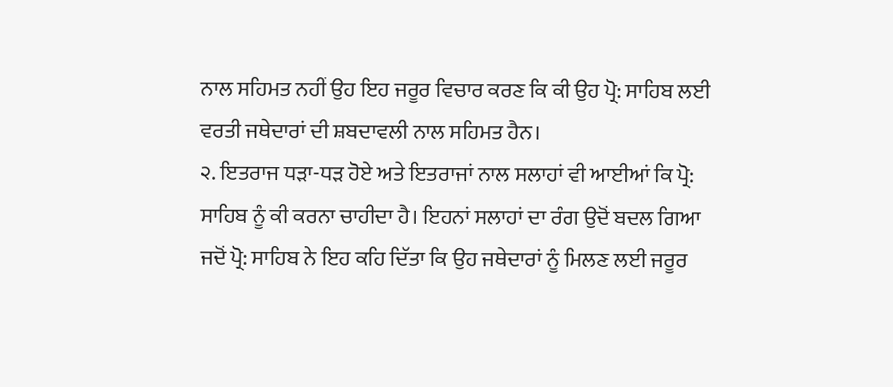ਨਾਲ ਸਹਿਮਤ ਨਹੀਂ ਉਹ ਇਹ ਜਰੂਰ ਵਿਚਾਰ ਕਰਣ ਕਿ ਕੀ ਉਹ ਪ੍ਰੋ: ਸਾਹਿਬ ਲਈ ਵਰਤੀ ਜਥੇਦਾਰਾਂ ਦੀ ਸ਼ਬਦਾਵਲੀ ਨਾਲ ਸਹਿਮਤ ਹੈਨ।
੨. ਇਤਰਾਜ ਧੜਾ-ਧੜ ਹੋਏ ਅਤੇ ਇਤਰਾਜਾਂ ਨਾਲ ਸਲਾਹਾਂ ਵੀ ਆਈਆਂ ਕਿ ਪ੍ਰੋ: ਸਾਹਿਬ ਨੂੰ ਕੀ ਕਰਨਾ ਚਾਹੀਦਾ ਹੈ। ਇਹਨਾਂ ਸਲਾਹਾਂ ਦਾ ਰੰਗ ਉਦੋਂ ਬਦਲ ਗਿਆ ਜਦੋਂ ਪ੍ਰੋ: ਸਾਹਿਬ ਨੇ ਇਹ ਕਹਿ ਦਿੱਤਾ ਕਿ ਉਹ ਜਥੇਦਾਰਾਂ ਨੂੰ ਮਿਲਣ ਲਈ ਜਰੂਰ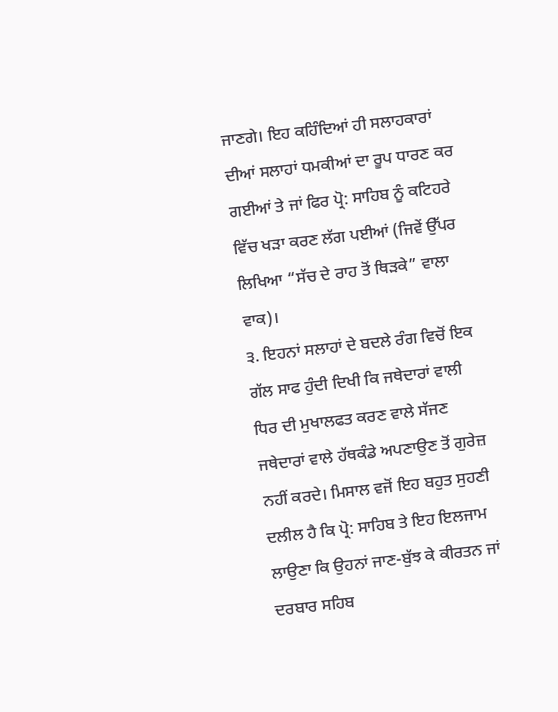ਜਾਣਗੇ। ਇਹ ਕਹਿੰਦਿਆਂ ਹੀ ਸਲਾਹਕਾਰਾਂ ਦੀਆਂ ਸਲਾਹਾਂ ਧਮਕੀਆਂ ਦਾ ਰੂਪ ਧਾਰਣ ਕਰ ਗਈਆਂ ਤੇ ਜਾਂ ਫਿਰ ਪ੍ਰੋ: ਸਾਹਿਬ ਨੂੰ ਕਟਿਹਰੇ ਵਿੱਚ ਖੜਾ ਕਰਣ ਲੱਗ ਪਈਆਂ (ਜਿਵੇਂ ਉੱਪਰ ਲਿਖਿਆ “ਸੱਚ ਦੇ ਰਾਹ ਤੋਂ ਥਿੜਕੇ” ਵਾਲਾ ਵਾਕ)।
੩. ਇਹਨਾਂ ਸਲਾਹਾਂ ਦੇ ਬਦਲੇ ਰੰਗ ਵਿਚੋਂ ਇਕ ਗੱਲ ਸਾਫ ਹੁੰਦੀ ਦਿਖੀ ਕਿ ਜਥੇਦਾਰਾਂ ਵਾਲੀ ਧਿਰ ਦੀ ਮੁਖਾਲਫਤ ਕਰਣ ਵਾਲੇ ਸੱਜਣ ਜਥੇਦਾਰਾਂ ਵਾਲੇ ਹੱਥਕੰਡੇ ਅਪਣਾਉਣ ਤੋਂ ਗੁਰੇਜ਼ ਨਹੀਂ ਕਰਦੇ। ਮਿਸਾਲ ਵਜੋਂ ਇਹ ਬਹੁਤ ਸੁਹਣੀ ਦਲੀਲ ਹੈ ਕਿ ਪ੍ਰੋ: ਸਾਹਿਬ ਤੇ ਇਹ ਇਲਜਾਮ ਲਾਉਣਾ ਕਿ ਉਹਨਾਂ ਜਾਣ-ਬੁੱਝ ਕੇ ਕੀਰਤਨ ਜਾਂ ਦਰਬਾਰ ਸਹਿਬ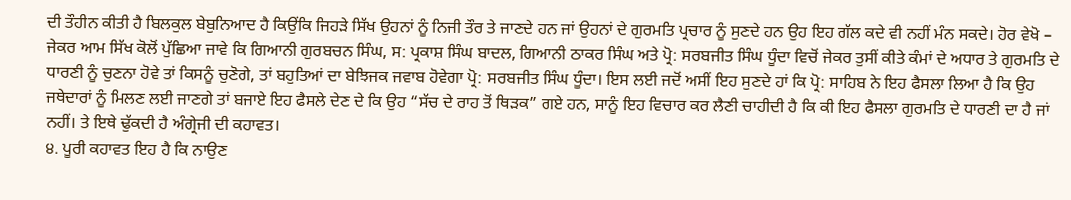ਦੀ ਤੌਹੀਨ ਕੀਤੀ ਹੈ ਬਿਲਕੁਲ ਬੇਬੁਨਿਆਦ ਹੈ ਕਿਉਂਕਿ ਜਿਹੜੇ ਸਿੱਖ ਉਹਨਾਂ ਨੂੰ ਨਿਜੀ ਤੌਰ ਤੇ ਜਾਣਦੇ ਹਨ ਜਾਂ ਉਹਨਾਂ ਦੇ ਗੁਰਮਤਿ ਪ੍ਰਚਾਰ ਨੂੰ ਸੁਣਦੇ ਹਨ ਉਹ ਇਹ ਗੱਲ ਕਦੇ ਵੀ ਨਹੀਂ ਮੰਨ ਸਕਦੇ। ਹੋਰ ਵੇਖੋ – ਜੇਕਰ ਆਮ ਸਿੱਖ ਕੋਲੋਂ ਪੁੱਛਿਆ ਜਾਵੇ ਕਿ ਗਿਆਨੀ ਗੁਰਬਚਨ ਸਿੰਘ, ਸ: ਪ੍ਰਕਾਸ਼ ਸਿੰਘ ਬਾਦਲ, ਗਿਆਨੀ ਠਾਕਰ ਸਿੰਘ ਅਤੇ ਪ੍ਰੋ: ਸਰਬਜੀਤ ਸਿੰਘ ਧੂੰਦਾ ਵਿਚੋਂ ਜੇਕਰ ਤੁਸੀਂ ਕੀਤੇ ਕੰਮਾਂ ਦੇ ਅਧਾਰ ਤੇ ਗੁਰਮਤਿ ਦੇ ਧਾਰਣੀ ਨੂੰ ਚੁਣਨਾ ਹੋਵੇ ਤਾਂ ਕਿਸਨੂੰ ਚੁਣੋਗੇ, ਤਾਂ ਬਹੁਤਿਆਂ ਦਾ ਬੇਝਿਜਕ ਜਵਾਬ ਹੋਵੇਗਾ ਪ੍ਰੋ: ਸਰਬਜੀਤ ਸਿੰਘ ਧੂੰਦਾ। ਇਸ ਲਈ ਜਦੋਂ ਅਸੀਂ ਇਹ ਸੁਣਦੇ ਹਾਂ ਕਿ ਪ੍ਰੋ: ਸਾਹਿਬ ਨੇ ਇਹ ਫੈਸਲਾ ਲਿਆ ਹੈ ਕਿ ਉਹ ਜਥੇਦਾਰਾਂ ਨੂੰ ਮਿਲਣ ਲਈ ਜਾਣਗੇ ਤਾਂ ਬਜਾਏ ਇਹ ਫੈਸਲੇ ਦੇਣ ਦੇ ਕਿ ਉਹ “ਸੱਚ ਦੇ ਰਾਹ ਤੋਂ ਥਿੜਕ” ਗਏ ਹਨ, ਸਾਨੂੰ ਇਹ ਵਿਚਾਰ ਕਰ ਲੈਣੀ ਚਾਹੀਦੀ ਹੈ ਕਿ ਕੀ ਇਹ ਫੈਸਲਾ ਗੁਰਮਤਿ ਦੇ ਧਾਰਣੀ ਦਾ ਹੈ ਜਾਂ ਨਹੀਂ। ਤੇ ਇਥੇ ਢੁੱਕਦੀ ਹੈ ਅੰਗ੍ਰੇਜੀ ਦੀ ਕਹਾਵਤ।
੪. ਪੂਰੀ ਕਹਾਵਤ ਇਹ ਹੈ ਕਿ ਨਾਉਣ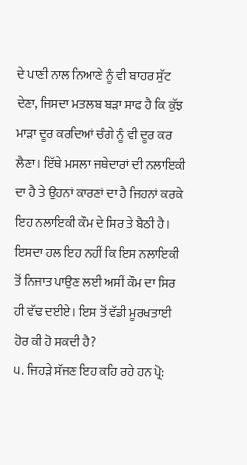ਦੇ ਪਾਣੀ ਨਾਲ ਨਿਆਣੇ ਨੂੰ ਵੀ ਬਾਹਰ ਸੁੱਟ ਦੇਣਾ, ਜਿਸਦਾ ਮਤਲਬ ਬੜਾ ਸਾਫ ਹੈ ਕਿ ਕੁੱਝ ਮਾੜਾ ਦੂਰ ਕਰਦਿਆਂ ਚੰਗੇ ਨੂੰ ਵੀ ਦੂਰ ਕਰ ਲੈਣਾ। ਇੱਥੇ ਮਸਲਾ ਜਥੇਦਾਰਾਂ ਦੀ ਨਲਾਇਕੀ ਦਾ ਹੈ ਤੇ ਉਹਨਾਂ ਕਾਰਣਾਂ ਦਾ ਹੈ ਜਿਹਨਾਂ ਕਰਕੇ ਇਹ ਨਲਾਇਕੀ ਕੌਮ ਦੇ ਸਿਰ ਤੇ ਬੈਠੀ ਹੈ। ਇਸਦਾ ਹਲ ਇਹ ਨਹੀਂ ਕਿ ਇਸ ਨਲਾਇਕੀ ਤੋਂ ਨਿਜਾਤ ਪਾਉਣ ਲਈ ਅਸੀਂ ਕੌਮ ਦਾ ਸਿਰ ਹੀ ਵੱਢ ਦਈਏ। ਇਸ ਤੋਂ ਵੱਡੀ ਮੂਰਖਤਾਈ ਹੋਰ ਕੀ ਹੋ ਸਕਦੀ ਹੈ?
੫. ਜਿਹੜੇ ਸੱਜਣ ਇਹ ਕਹਿ ਰਹੇ ਹਨ ਪ੍ਰੋ: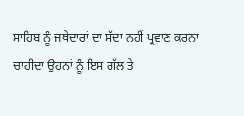ਸਾਹਿਬ ਨੂੰ ਜਥੇਦਾਰਾਂ ਦਾ ਸੱਦਾ ਨਹੀਂ ਪ੍ਰਵਾਣ ਕਰਨਾ ਚਾਹੀਦਾ ਉਹਨਾਂ ਨੂੰ ਇਸ ਗੱਲ ਤੇ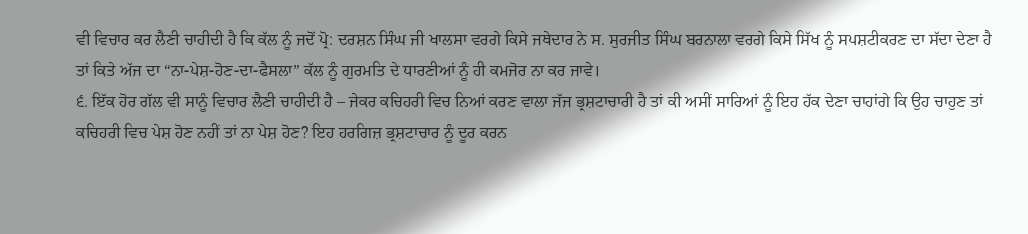ਵੀ ਵਿਚਾਰ ਕਰ ਲੈਣੀ ਚਾਹੀਦੀ ਹੈ ਕਿ ਕੱਲ ਨੂੰ ਜਦੋਂ ਪ੍ਰੋ: ਦਰਸ਼ਨ ਸਿੰਘ ਜੀ ਖਾਲਸਾ ਵਰਗੇ ਕਿਸੇ ਜਥੇਦਾਰ ਨੇ ਸ. ਸੁਰਜੀਤ ਸਿੰਘ ਬਰਨਾਲਾ ਵਰਗੇ ਕਿਸੇ ਸਿੱਖ ਨੂੰ ਸਪਸ਼ਟੀਕਰਣ ਦਾ ਸੱਦਾ ਦੇਣਾ ਹੈ ਤਾਂ ਕਿਤੇ ਅੱਜ ਦਾ “ਨਾ-ਪੇਸ਼-ਹੋਣ-ਦਾ-ਫੈਸਲਾ” ਕੱਲ ਨੂੰ ਗੁਰਮਤਿ ਦੇ ਧਾਰਣੀਆਂ ਨੂੰ ਹੀ ਕਮਜੋਰ ਨਾ ਕਰ ਜਾਵੇ।
੬. ਇੱਕ ਹੋਰ ਗੱਲ ਵੀ ਸਾਨੂੰ ਵਿਚਾਰ ਲੈਣੀ ਚਾਹੀਦੀ ਹੈ – ਜੇਕਰ ਕਚਿਹਰੀ ਵਿਚ ਨਿਆਂ ਕਰਣ ਵਾਲਾ ਜੱਜ ਭ੍ਰਸ਼ਟਾਚਾਰੀ ਹੈ ਤਾਂ ਕੀ ਅਸੀਂ ਸਾਰਿਆਂ ਨੂੰ ਇਹ ਹੱਕ ਦੇਣਾ ਚਾਹਾਂਗੇ ਕਿ ਉਹ ਚਾਹੁਣ ਤਾਂ ਕਚਿਹਰੀ ਵਿਚ ਪੇਸ਼ ਹੋਣ ਨਹੀਂ ਤਾਂ ਨਾ ਪੇਸ਼ ਹੋਣ? ਇਹ ਹਰਗਿਜ਼ ਭ੍ਰਸ਼ਟਾਚਾਰ ਨੂੰ ਦੂਰ ਕਰਨ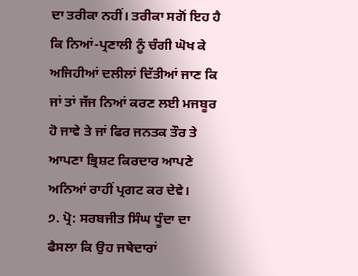ਦਾ ਤਰੀਕਾ ਨਹੀਂ। ਤਰੀਕਾ ਸਗੋਂ ਇਹ ਹੈ ਕਿ ਨਿਆਂ-ਪ੍ਰਣਾਲੀ ਨੂੰ ਚੰਗੀ ਘੋਖ ਕੇ ਅਜਿਹੀਆਂ ਦਲੀਲਾਂ ਦਿੱਤੀਆਂ ਜਾਣ ਕਿ ਜਾਂ ਤਾਂ ਜੱਜ ਨਿਆਂ ਕਰਣ ਲਈ ਮਜਬੂਰ ਹੋ ਜਾਵੇ ਤੇ ਜਾਂ ਫਿਰ ਜਨਤਕ ਤੌਰ ਤੇ ਆਪਣਾ ਭ੍ਰਿਸ਼ਟ ਕਿਰਦਾਰ ਆਪਣੇ ਅਨਿਆਂ ਰਾਹੀਂ ਪ੍ਰਗਟ ਕਰ ਦੇਵੇ।
੭. ਪ੍ਰੋ: ਸਰਬਜੀਤ ਸਿੰਘ ਧੂੰਦਾ ਦਾ ਫੈਸਲਾ ਕਿ ਉਹ ਜਥੇਦਾਰਾਂ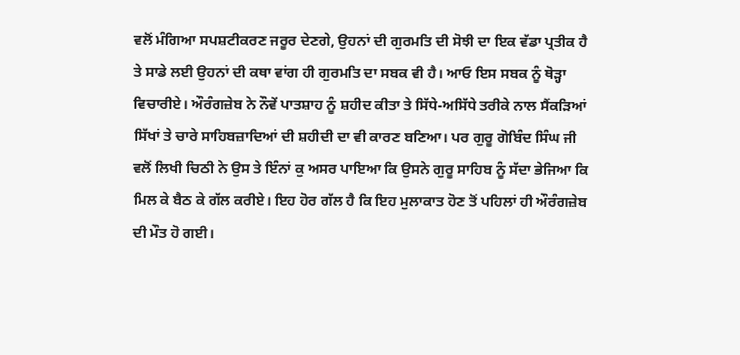ਵਲੋਂ ਮੰਗਿਆ ਸਪਸ਼ਟੀਕਰਣ ਜਰੂਰ ਦੇਣਗੇ, ਉਹਨਾਂ ਦੀ ਗੁਰਮਤਿ ਦੀ ਸੋਝੀ ਦਾ ਇਕ ਵੱਡਾ ਪ੍ਰਤੀਕ ਹੈ ਤੇ ਸਾਡੇ ਲਈ ਉਹਨਾਂ ਦੀ ਕਥਾ ਵਾਂਗ ਹੀ ਗੁਰਮਤਿ ਦਾ ਸਬਕ ਵੀ ਹੈ। ਆਓ ਇਸ ਸਬਕ ਨੂੰ ਥੋੜ੍ਹਾ ਵਿਚਾਰੀਏ। ਔਰੰਗਜ਼ੇਬ ਨੇ ਨੌਵੇਂ ਪਾਤਸ਼ਾਹ ਨੂੰ ਸ਼ਹੀਦ ਕੀਤਾ ਤੇ ਸਿੱਧੇ-ਅਸਿੱਧੇ ਤਰੀਕੇ ਨਾਲ ਸੈਂਕੜਿਆਂ ਸਿੱਖਾਂ ਤੇ ਚਾਰੇ ਸਾਹਿਬਜ਼ਾਦਿਆਂ ਦੀ ਸ਼ਹੀਦੀ ਦਾ ਵੀ ਕਾਰਣ ਬਣਿਆ। ਪਰ ਗੁਰੂ ਗੋਬਿੰਦ ਸਿੰਘ ਜੀ ਵਲੋਂ ਲਿਖੀ ਚਿਠੀ ਨੇ ਉਸ ਤੇ ਇੰਨਾਂ ਕੁ ਅਸਰ ਪਾਇਆ ਕਿ ਉਸਨੇ ਗੁਰੂ ਸਾਹਿਬ ਨੂੰ ਸੱਦਾ ਭੇਜਿਆ ਕਿ ਮਿਲ ਕੇ ਬੈਠ ਕੇ ਗੱਲ ਕਰੀਏ। ਇਹ ਹੋਰ ਗੱਲ ਹੈ ਕਿ ਇਹ ਮੁਲਾਕਾਤ ਹੋਣ ਤੋਂ ਪਹਿਲਾਂ ਹੀ ਔਰੰਗਜ਼ੇਬ ਦੀ ਮੌਤ ਹੋ ਗਈ।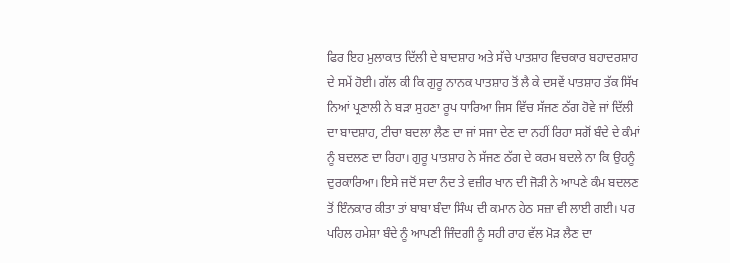ਫਿਰ ਇਹ ਮੁਲਾਕਾਤ ਦਿੱਲੀ ਦੇ ਬਾਦਸ਼ਾਹ ਅਤੇ ਸੱਚੇ ਪਾਤਸ਼ਾਹ ਵਿਚਕਾਰ ਬਹਾਦਰਸ਼ਾਹ ਦੇ ਸਮੇਂ ਹੋਈ। ਗੱਲ ਕੀ ਕਿ ਗੁਰੂ ਨਾਨਕ ਪਾਤਸ਼ਾਹ ਤੋਂ ਲੈ ਕੇ ਦਸਵੇਂ ਪਾਤਸ਼ਾਹ ਤੱਕ ਸਿੱਖ ਨਿਆਂ ਪ੍ਰਣਾਲੀ ਨੇ ਬੜਾ ਸੁਹਣਾ ਰੂਪ ਧਾਰਿਆ ਜਿਸ ਵਿੱਚ ਸੱਜਣ ਠੱਗ ਹੋਵੇ ਜਾਂ ਦਿੱਲੀ ਦਾ ਬਾਦਸ਼ਾਹ, ਟੀਚਾ ਬਦਲਾ ਲੈਣ ਦਾ ਜਾਂ ਸਜਾ ਦੇਣ ਦਾ ਨਹੀਂ ਰਿਹਾ ਸਗੋਂ ਬੰਦੇ ਦੇ ਕੰਮਾਂ ਨੂੰ ਬਦਲਣ ਦਾ ਰਿਹਾ। ਗੁਰੂ ਪਾਤਸ਼ਾਹ ਨੇ ਸੱਜਣ ਠੱਗ ਦੇ ਕਰਮ ਬਦਲੇ ਨਾ ਕਿ ਉਹਨੂੰ ਦੁਰਕਾਰਿਆ। ਇਸੇ ਜਦੋਂ ਸਦਾ ਨੰਦ ਤੇ ਵਜ਼ੀਰ ਖਾਨ ਦੀ ਜੋੜੀ ਨੇ ਆਪਣੇ ਕੰਮ ਬਦਲਣ ਤੋਂ ਇੰਨਕਾਰ ਕੀਤਾ ਤਾਂ ਬਾਬਾ ਬੰਦਾ ਸਿੰਘ ਦੀ ਕਮਾਨ ਹੇਠ ਸਜ਼ਾ ਵੀ ਲਾਈ ਗਈ। ਪਰ ਪਹਿਲ ਹਮੇਸ਼ਾ ਬੰਦੇ ਨੂੰ ਆਪਣੀ ਜਿੰਦਗੀ ਨੂੰ ਸਹੀ ਰਾਹ ਵੱਲ ਮੋੜ ਲੈਣ ਦਾ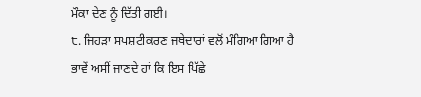ਮੌਕਾ ਦੇਣ ਨੂੰ ਦਿੱਤੀ ਗਈ।
੮. ਜਿਹੜਾ ਸਪਸ਼ਟੀਕਰਣ ਜਥੇਦਾਰਾਂ ਵਲੋਂ ਮੰਗਿਆ ਗਿਆ ਹੈ ਭਾਵੇਂ ਅਸੀਂ ਜਾਣਦੇ ਹਾਂ ਕਿ ਇਸ ਪਿੱਛੇ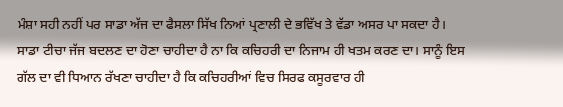ਮੰਸ਼ਾ ਸਹੀ ਨਹੀਂ ਪਰ ਸਾਡਾ ਅੱਜ ਦਾ ਫੈਸਲਾ ਸਿੱਖ ਨਿਆਂ ਪ੍ਰਣਾਲੀ ਦੇ ਭਵਿੱਖ ਤੇ ਵੱਡਾ ਅਸਰ ਪਾ ਸਕਦਾ ਹੈ। ਸਾਡਾ ਟੀਚਾ ਜੱਜ ਬਦਲਣ ਦਾ ਹੋਣਾ ਚਾਹੀਦਾ ਹੈ ਨਾ ਕਿ ਕਚਿਹਰੀ ਦਾ ਨਿਜਾਮ ਹੀ ਖਤਮ ਕਰਣ ਦਾ। ਸਾਨੂੰ ਇਸ ਗੱਲ ਦਾ ਵੀ ਧਿਆਨ ਰੱਖਣਾ ਚਾਹੀਦਾ ਹੈ ਕਿ ਕਚਿਹਰੀਆਂ ਵਿਚ ਸਿਰਫ ਕਸੂਰਵਾਰ ਹੀ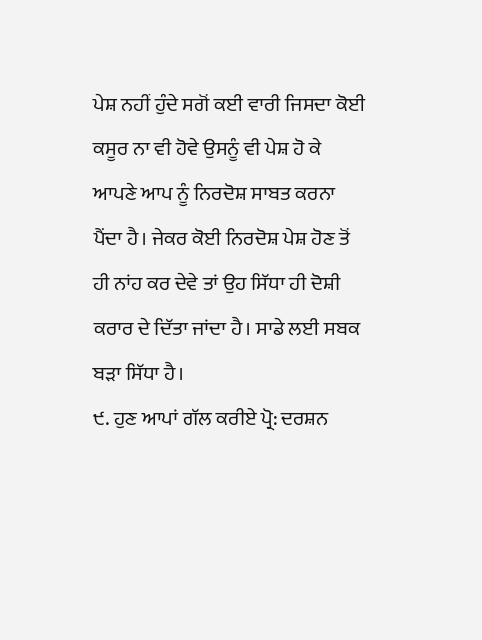ਪੇਸ਼ ਨਹੀਂ ਹੁੰਦੇ ਸਗੋਂ ਕਈ ਵਾਰੀ ਜਿਸਦਾ ਕੋਈ ਕਸੂਰ ਨਾ ਵੀ ਹੋਵੇ ਉਸਨੂੰ ਵੀ ਪੇਸ਼ ਹੋ ਕੇ ਆਪਣੇ ਆਪ ਨੂੰ ਨਿਰਦੋਸ਼ ਸਾਬਤ ਕਰਨਾ ਪੈਂਦਾ ਹੈ। ਜੇਕਰ ਕੋਈ ਨਿਰਦੋਸ਼ ਪੇਸ਼ ਹੋਣ ਤੋਂ ਹੀ ਨਾਂਹ ਕਰ ਦੇਵੇ ਤਾਂ ਉਹ ਸਿੱਧਾ ਹੀ ਦੋਸ਼ੀ ਕਰਾਰ ਦੇ ਦਿੱਤਾ ਜਾਂਦਾ ਹੈ। ਸਾਡੇ ਲਈ ਸਬਕ ਬੜਾ ਸਿੱਧਾ ਹੈ।
੯. ਹੁਣ ਆਪਾਂ ਗੱਲ ਕਰੀਏ ਪ੍ਰੋ: ਦਰਸ਼ਨ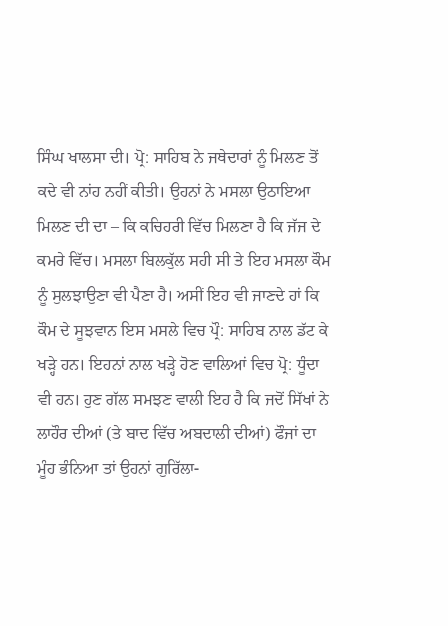ਸਿੰਘ ਖਾਲਸਾ ਦੀ। ਪ੍ਰੋ: ਸਾਹਿਬ ਨੇ ਜਥੇਦਾਰਾਂ ਨੂੰ ਮਿਲਣ ਤੋਂ ਕਦੇ ਵੀ ਨਾਂਹ ਨਹੀਂ ਕੀਤੀ। ਉਹਨਾਂ ਨੇ ਮਸਲਾ ਉਠਾਇਆ ਮਿਲਣ ਦੀ ਦਾ – ਕਿ ਕਚਿਹਰੀ ਵਿੱਚ ਮਿਲਣਾ ਹੈ ਕਿ ਜੱਜ ਦੇ ਕਮਰੇ ਵਿੱਚ। ਮਸਲਾ ਬਿਲਕੁੱਲ ਸਹੀ ਸੀ ਤੇ ਇਹ ਮਸਲਾ ਕੌਮ ਨੂੰ ਸੁਲਝਾਉਣਾ ਵੀ ਪੈਣਾ ਹੈ। ਅਸੀਂ ਇਹ ਵੀ ਜਾਣਦੇ ਹਾਂ ਕਿ ਕੌਮ ਦੇ ਸੂਝਵਾਨ ਇਸ ਮਸਲੇ ਵਿਚ ਪ੍ਰੌ: ਸਾਹਿਬ ਨਾਲ ਡੱਟ ਕੇ ਖੜ੍ਹੇ ਹਨ। ਇਹਨਾਂ ਨਾਲ ਖੜ੍ਹੇ ਹੋਣ ਵਾਲਿਆਂ ਵਿਚ ਪ੍ਰੋ: ਧੂੰਦਾ ਵੀ ਹਨ। ਹੁਣ ਗੱਲ ਸਮਝਣ ਵਾਲੀ ਇਹ ਹੈ ਕਿ ਜਦੋਂ ਸਿੱਖਾਂ ਨੇ ਲਾਹੌਰ ਦੀਆਂ (ਤੇ ਬਾਦ ਵਿੱਚ ਅਬਦਾਲੀ ਦੀਆਂ) ਫੌਜਾਂ ਦਾ ਮੂੰਹ ਭੰਨਿਆ ਤਾਂ ਉਹਨਾਂ ਗੁਰਿੱਲਾ-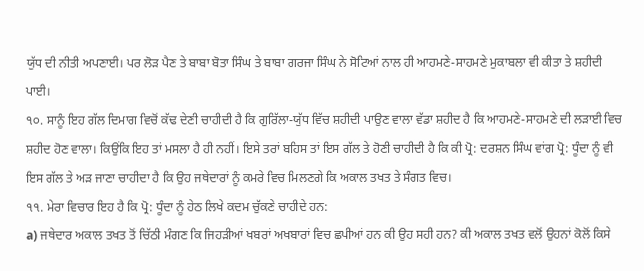ਯੁੱਧ ਦੀ ਨੀਤੀ ਅਪਣਾਈ। ਪਰ ਲੋੜ ਪੈਣ ਤੇ ਬਾਬਾ ਬੋਤਾ ਸਿੰਘ ਤੇ ਬਾਬਾ ਗਰਜਾ ਸਿੰਘ ਨੇ ਸੋਟਿਆਂ ਨਾਲ ਹੀ ਆਹਮਣੇ-ਸਾਹਮਣੇ ਮੁਕਾਬਲਾ ਵੀ ਕੀਤਾ ਤੇ ਸ਼ਹੀਦੀ ਪਾਈ।
੧੦. ਸਾਨੂੰ ਇਹ ਗੱਲ ਦਿਮਾਗ ਵਿਚੋਂ ਕੱਢ ਦੇਣੀ ਚਾਹੀਦੀ ਹੈ ਕਿ ਗੁਰਿੱਲਾ-ਯੁੱਧ ਵਿੱਚ ਸ਼ਹੀਦੀ ਪਾਉਣ ਵਾਲਾ ਵੱਡਾ ਸ਼ਹੀਦ ਹੈ ਕਿ ਆਹਮਣੇ-ਸਾਹਮਣੇ ਦੀ ਲੜਾਈ ਵਿਚ ਸ਼ਹੀਦ ਹੋਣ ਵਾਲਾ। ਕਿਉਂਕਿ ਇਹ ਤਾਂ ਮਸਲਾ ਹੈ ਹੀ ਨਹੀਂ। ਇਸੇ ਤਰਾਂ ਬਹਿਸ ਤਾਂ ਇਸ ਗੱਲ ਤੇ ਹੋਣੀ ਚਾਹੀਦੀ ਹੈ ਕਿ ਕੀ ਪ੍ਰੋ: ਦਰਸ਼ਨ ਸਿੰਘ ਵਾਂਗ ਪ੍ਰੋ: ਧੂੰਦਾ ਨੂੰ ਵੀ ਇਸ ਗੱਲ ਤੇ ਅੜ ਜਾਣਾ ਚਾਹੀਦਾ ਹੈ ਕਿ ਉਹ ਜਥੇਦਾਰਾਂ ਨੂੰ ਕਮਰੇ ਵਿਚ ਮਿਲਣਗੇ ਕਿ ਅਕਾਲ ਤਖਤ ਤੇ ਸੰਗਤ ਵਿਚ।
੧੧. ਮੇਰਾ ਵਿਚਾਰ ਇਹ ਹੈ ਕਿ ਪ੍ਰੋ: ਧੂੰਦਾ ਨੂੰ ਹੇਠ ਲਿਖੇ ਕਦਮ ਚੁੱਕਣੇ ਚਾਹੀਦੇ ਹਨ:
a) ਜਥੇਦਾਰ ਅਕਾਲ ਤਖਤ ਤੋਂ ਚਿੱਠੀ ਮੰਗਣ ਕਿ ਜਿਹੜੀਆਂ ਖਬਰਾਂ ਅਖਬਾਰਾਂ ਵਿਚ ਛਪੀਆਂ ਹਨ ਕੀ ਉਹ ਸਹੀ ਹਨ? ਕੀ ਅਕਾਲ ਤਖਤ ਵਲੋਂ ਉਹਨਾਂ ਕੋਲੋਂ ਕਿਸੇ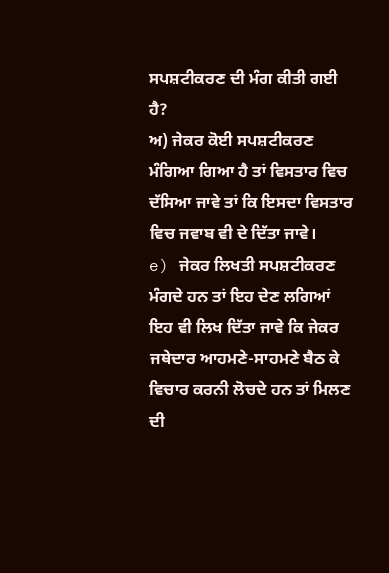ਸਪਸ਼ਟੀਕਰਣ ਦੀ ਮੰਗ ਕੀਤੀ ਗਈ ਹੈ?
ਅ) ਜੇਕਰ ਕੋਈ ਸਪਸ਼ਟੀਕਰਣ ਮੰਗਿਆ ਗਿਆ ਹੈ ਤਾਂ ਵਿਸਤਾਰ ਵਿਚ ਦੱਸਿਆ ਜਾਵੇ ਤਾਂ ਕਿ ਇਸਦਾ ਵਿਸਤਾਰ ਵਿਚ ਜਵਾਬ ਵੀ ਦੇ ਦਿੱਤਾ ਜਾਵੇ।
e) ਜੇਕਰ ਲਿਖਤੀ ਸਪਸ਼ਟੀਕਰਣ ਮੰਗਦੇ ਹਨ ਤਾਂ ਇਹ ਦੇਣ ਲਗਿਆਂ ਇਹ ਵੀ ਲਿਖ ਦਿੱਤਾ ਜਾਵੇ ਕਿ ਜੇਕਰ ਜਥੇਦਾਰ ਆਹਮਣੇ-ਸਾਹਮਣੇ ਬੈਠ ਕੇ ਵਿਚਾਰ ਕਰਨੀ ਲੋਚਦੇ ਹਨ ਤਾਂ ਮਿਲਣ ਦੀ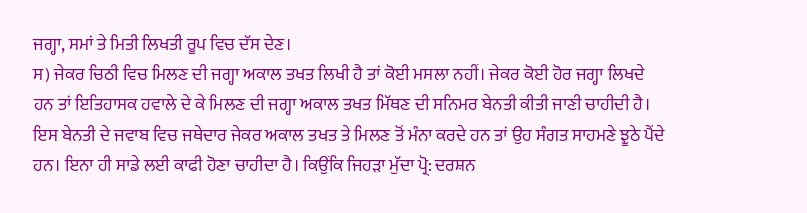ਜਗ੍ਹਾ, ਸਮਾਂ ਤੇ ਮਿਤੀ ਲਿਖਤੀ ਰੂਪ ਵਿਚ ਦੱਸ ਦੇਣ।
ਸ) ਜੇਕਰ ਚਿਠੀ ਵਿਚ ਮਿਲਣ ਦੀ ਜਗ੍ਹਾ ਅਕਾਲ ਤਖਤ ਲਿਖੀ ਹੈ ਤਾਂ ਕੋਈ ਮਸਲਾ ਨਹੀਂ। ਜੇਕਰ ਕੋਈ ਹੋਰ ਜਗ੍ਹਾ ਲਿਖਦੇ ਹਨ ਤਾਂ ਇਤਿਹਾਸਕ ਹਵਾਲੇ ਦੇ ਕੇ ਮਿਲਣ ਦੀ ਜਗ੍ਹਾ ਅਕਾਲ ਤਖਤ ਮਿੱਥਣ ਦੀ ਸਨਿਮਰ ਬੇਨਤੀ ਕੀਤੀ ਜਾਣੀ ਚਾਹੀਦੀ ਹੈ। ਇਸ ਬੇਨਤੀ ਦੇ ਜਵਾਬ ਵਿਚ ਜਥੇਦਾਰ ਜੇਕਰ ਅਕਾਲ ਤਖਤ ਤੇ ਮਿਲਣ ਤੋਂ ਮੰਨਾ ਕਰਦੇ ਹਨ ਤਾਂ ਉਹ ਸੰਗਤ ਸਾਹਮਣੇ ਝੂਠੇ ਪੈਂਦੇ ਹਨ। ਇਨਾ ਹੀ ਸਾਡੇ ਲਈ ਕਾਫੀ ਹੋਣਾ ਚਾਹੀਦਾ ਹੈ। ਕਿਉਂਕਿ ਜਿਹੜਾ ਮੁੱਦਾ ਪ੍ਰੋ: ਦਰਸ਼ਨ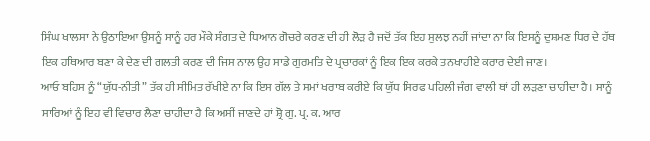ਸਿੰਘ ਖਾਲਸਾ ਨੇ ਉਠਾਇਆ ਉਸਨੂੰ ਸਾਨੂੰ ਹਰ ਮੌਕੇ ਸੰਗਤ ਦੇ ਧਿਆਨ ਗੋਚਰੇ ਕਰਣ ਦੀ ਹੀ ਲੋੜ ਹੈ ਜਦੋਂ ਤੱਕ ਇਹ ਸੁਲਝ ਨਹੀਂ ਜਾਂਦਾ ਨਾ ਕਿ ਇਸਨੂੰ ਦੁਸ਼ਮਣ ਧਿਰ ਦੇ ਹੱਥ ਇਕ ਹਥਿਆਰ ਬਣਾ ਕੇ ਦੇਣ ਦੀ ਗਲਤੀ ਕਰਣ ਦੀ ਜਿਸ ਨਾਲ ਉਹ ਸਾਡੇ ਗੁਰਮਤਿ ਦੇ ਪ੍ਰਚਾਰਕਾਂ ਨੂੰ ਇਕ ਇਕ ਕਰਕੇ ਤਨਖਾਹੀਏ ਕਰਾਰ ਦੇਈ ਜਾਣ।
ਆਓ ਬਹਿਸ ਨੂੰ “ਯੁੱਧ-ਨੀਤੀ” ਤੱਕ ਹੀ ਸੀਮਿਤ ਰੱਖੀਏ ਨਾ ਕਿ ਇਸ ਗੱਲ ਤੇ ਸਮਾਂ ਖਰਾਬ ਕਰੀਏ ਕਿ ਯੁੱਧ ਸਿਰਫ ਪਹਿਲੀ ਜੰਗ ਵਾਲੀ ਥਾਂ ਹੀ ਲੜਣਾ ਚਾਹੀਦਾ ਹੈ। ਸਾਨੂੰ ਸਾਰਿਆਂ ਨੂੰ ਇਹ ਵੀ ਵਿਚਾਰ ਲੈਣਾ ਚਾਹੀਦਾ ਹੈ ਕਿ ਅਸੀਂ ਜਾਣਦੇ ਹਾਂ ਸ਼੍ਰੋ ਗੁ. ਪ੍ਰ. ਕ. ਆਰ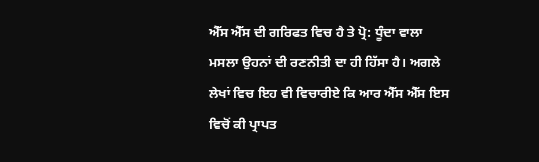ਐੱਸ ਐੱਸ ਦੀ ਗਰਿਫਤ ਵਿਚ ਹੈ ਤੇ ਪ੍ਰੋ: ਧੂੰਦਾ ਵਾਲਾ ਮਸਲਾ ਉਹਨਾਂ ਦੀ ਰਣਨੀਤੀ ਦਾ ਹੀ ਹਿੱਸਾ ਹੈ। ਅਗਲੇ ਲੇਖਾਂ ਵਿਚ ਇਹ ਵੀ ਵਿਚਾਰੀਏ ਕਿ ਆਰ ਐੱਸ ਐੱਸ ਇਸ ਵਿਚੋਂ ਕੀ ਪ੍ਰਾਪਤ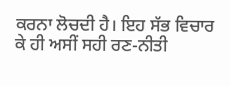ਕਰਨਾ ਲੋਚਦੀ ਹੈ। ਇਹ ਸੱਭ ਵਿਚਾਰ ਕੇ ਹੀ ਅਸੀਂ ਸਹੀ ਰਣ-ਨੀਤੀ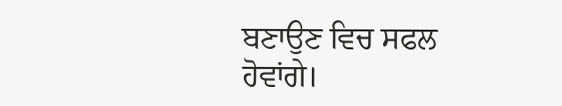ਬਣਾਉਣ ਵਿਚ ਸਫਲ ਹੋਵਾਂਗੇ।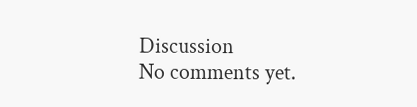Discussion
No comments yet.